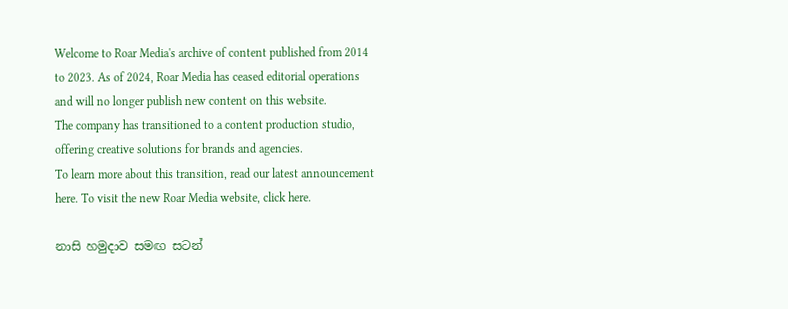Welcome to Roar Media's archive of content published from 2014 to 2023. As of 2024, Roar Media has ceased editorial operations and will no longer publish new content on this website.
The company has transitioned to a content production studio, offering creative solutions for brands and agencies.
To learn more about this transition, read our latest announcement here. To visit the new Roar Media website, click here.

නාසි හමුදාව සමඟ සටන්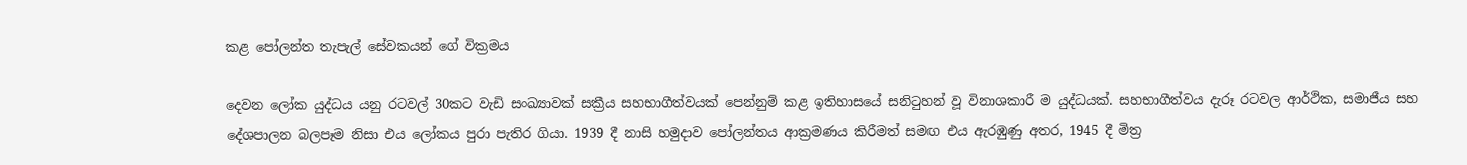කළ පෝලන්ත තැපැල් සේවකයන් ගේ වික්‍රමය

දෙවන ලෝක ‍යුද්ධය යනු රටවල් 30කට වැඩි සංඛ්‍යාවක් සක්‍රීය සහභාගීත්වයක් පෙන්නුම් කළ ඉතිහාසයේ සනිටුහන් වූ විනාශකාරී ම යුද්ධයක්. සහභාගීත්වය දැරූ රටවල ආර්ථික, සමාජීය සහ දේශපාලන බලපෑම නිසා එය ලෝකය පුරා පැතිර ගියා. 1939 දී නාසි හමුදාව පෝලන්තය ආක්‍රමණය කිරීමත් සමඟ එය ඇරඹුණු අතර, 1945 දී මිත්‍ර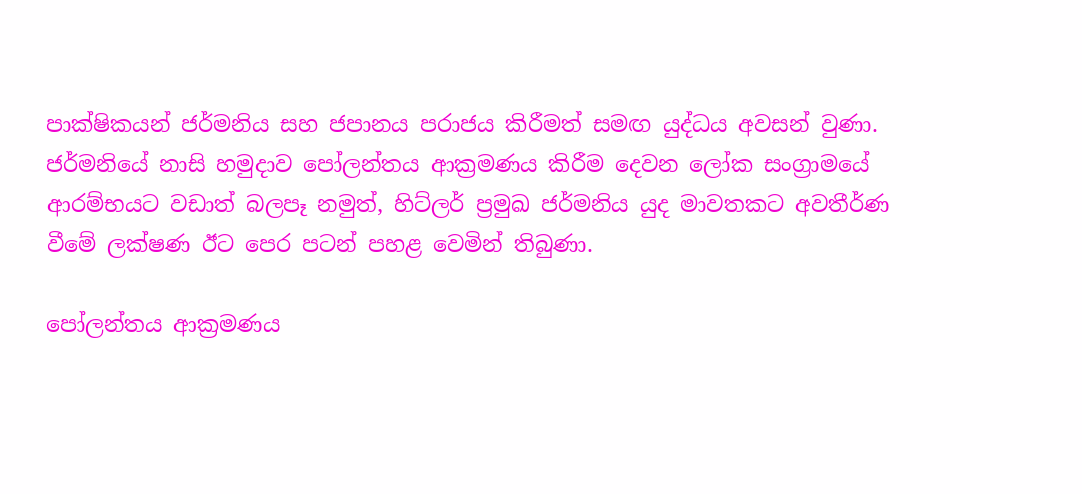පාක්ෂිකයන් ජර්මනිය සහ ජපානය පරාජය කිරීමත් සමඟ යුද්ධය අවසන් වුණා. ජර්මනියේ නාසි හමුදාව පෝලන්ත‍ය ආක්‍රමණය කිරීම දෙවන ලෝක සංග්‍රාමයේ ආරම්භයට වඩාත් බලපෑ නමුත්, හිට්ලර් ප්‍රමුඛ ජර්මනිය යුද මාවතකට අවතීර්ණ වීමේ ලක්ෂණ ඊට පෙර පටන් පහළ වෙමින් තිබුණා.

පෝලන්තය ආක්‍රමණය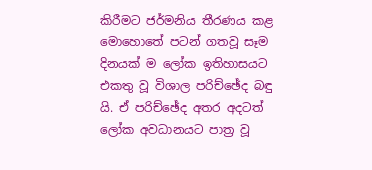කිරීමට ජර්මනිය තීරණය කළ මොහොතේ පටන් ගතවූ සෑම දිනයක් ම ලෝක ඉතිහාසයට එකතු වූ විශාල පරිච්ඡේද බඳු යි. ඒ පරිච්ඡේද අතර අදටත් ලෝක අවධානයට පාත්‍ර වූ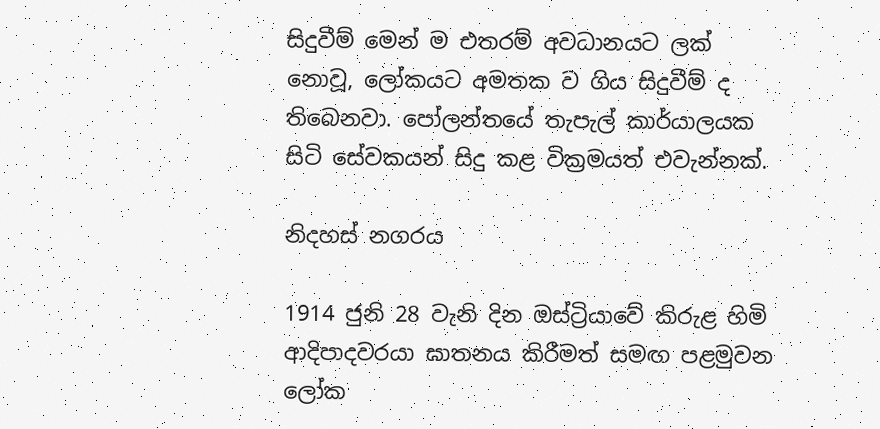සිදුවීම් මෙන් ම එතරම් අවධානයට ලක් නොවූ, ලෝකයට අමතක ව ගිය සිදුවීම් ද තිබෙනවා. පෝලන්තයේ තැපැල් කාර්යාලයක සිටි සේවකයන් සිදු කළ වික්‍රමයත් එවැන්නක්.

නිදහස් නගරය

1914 ජුනි 28 වැනි දින ඔස්ට්‍රියාවේ කිරුළ හිමි ආදිපාදවරයා ඝාතනය කිරීමත් සමඟ පළමුවන ලෝක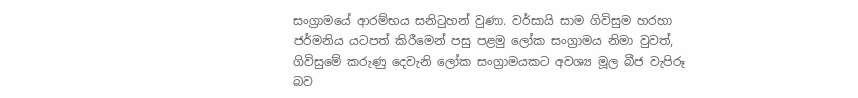සංග්‍රාමයේ ආරම්භය සනිටුහන් වුණා. වර්සායි සාම ගිවිසුම හරහා ජර්මනිය යටපත් කිරීමෙන් පසු පළමු ලෝක සංග්‍රාමය නිමා වුවත්, ගිවිසුමේ කරුණු දෙවැනි ලෝක සංග්‍රාමයකට අවශ්‍ය මූල බීජ වැපිරූ බව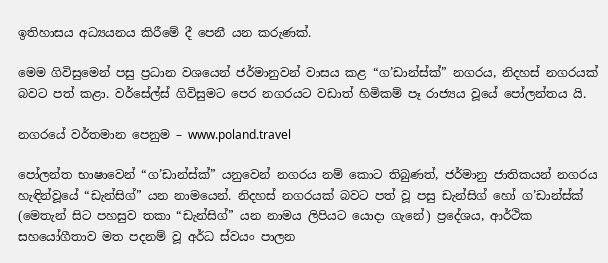ඉතිහාසය අධ්‍යයනය කිරීමේ දී පෙනී යන කරුණක්.

මෙම ගිවිසුමෙන් පසු ප්‍රධාන වශයෙන් ජර්මානුවන් වාසය කළ “ග’ඩාන්ස්ක්” නගරය, නිදහස් නගරයක් බවට පත් කළා. වර්සේල්ස් ගිවිසුමට පෙර නගරයට වඩාත් හිමිකම් පෑ රාජ්‍යය වූයේ පෝලන්තය යි.

නගරයේ වර්තමාන පෙනුම – www.poland.travel

පෝලන්ත භාෂාවෙන් “ග’ඩාන්ස්ක්” යනුවෙන් නගරය නම් කොට තිබුණත්, ජර්මානු ජාතිකයන් නගරය හැඳින්වූයේ “ඩැන්සිග්” යන නාමයෙන්. නිදහස් නගරයක් බවට පත් වූ පසු ඩැන්සිග් හෝ ග’ඩාන්ස්ක් (මෙතැන් සිට පහසුව තකා “ඩැන්සිග්” යන නාමය ලිපියට යොදා ගැනේ) ප්‍රදේශය, ආර්ථික සහයෝගීතාව මත පදනම් වූ අර්ධ ස්වයං පාලන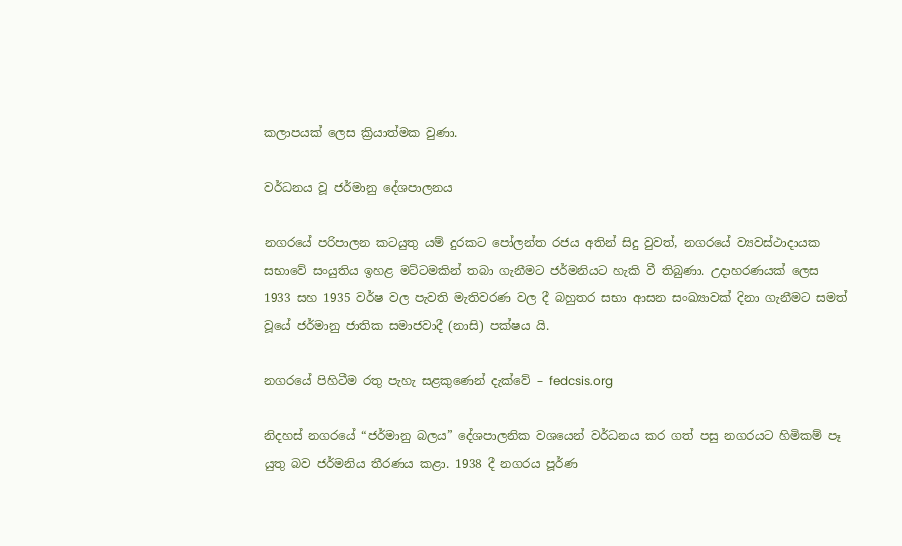කලාපයක් ලෙස ක්‍රියාත්මක වුණා.

වර්ධනය වූ ජර්මානු දේශපාලනය

නගරයේ පරිපාලන කටයුතු යම් දුරකට පෝලන්ත රජය අතින් සිදු වුවත්, නගරයේ ව්‍යවස්ථාදායක සභාවේ සංයුතිය ඉහළ මට්ටමකින් තබා ගැනීමට ජර්මනියට හැකි වී තිබුණා. උදාහරණයක් ලෙස 1933 සහ 1935 වර්ෂ වල පැවති මැතිවරණ වල දී බහුතර සභා ආසන සංඛ්‍යාවක් දිනා ගැනීමට සමත් වූයේ ජර්මානු ජාතික සමාජවාදී (නාසි) පක්ෂය යි.

නගරයේ පිහිටීම රතු පැහැ සළකුණෙන් දැක්වේ – fedcsis.org

නිදහස් නගරයේ “ජර්මානු බලය” දේශපාලනික වශයෙන් වර්ධනය කර ගත් පසු නගරයට හිමිකම් පෑ යුතු බව ජර්මනිය තීරණය කළා. 1938 දී නගරය පූර්ණ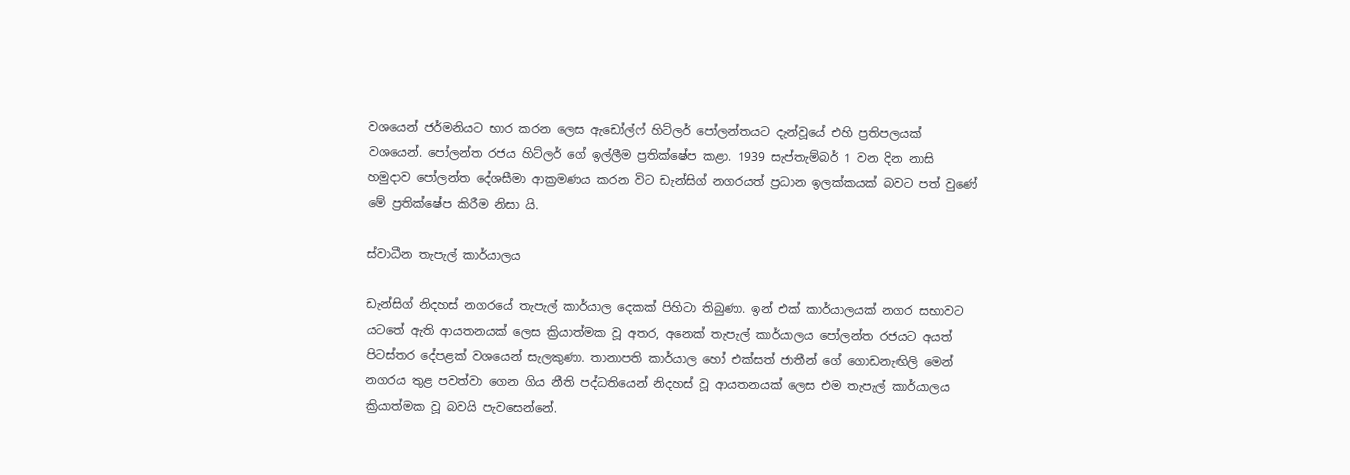වශයෙන් ජර්මනියට භාර කරන ලෙස ඇඩෝල්ෆ් හිට්ලර් පෝලන්තයට දැන්වූයේ එහි ප්‍රතිපලයක් වශයෙන්. පෝලන්ත රජය හිට්ලර් ගේ ඉල්ලීම ප්‍රතික්ෂේප කළා. 1939 සැප්තැම්බර් 1 වන දින නාසි හමුදාව පෝලන්ත දේශසීමා ආක්‍රමණය කරන විට ඩැන්සිග් නගරයත් ප්‍රධාන ඉලක්කයක් බවට පත් වුණේ මේ ප්‍රතික්ෂේප කිරීම නිසා යි.

ස්වාධීන තැපැල් කාර්යාලය

ඩැන්සිග් නිදහස් නගරයේ තැපැල් කාර්යාල දෙකක් පිහිටා තිබුණා. ඉන් එක් කාර්යාලයක් නගර සභාවට යටතේ ඇති ආයතනයක් ලෙස ක්‍රියාත්මක වූ අතර, අනෙක් තැපැල් කාර්යාලය පෝලන්ත රජයට අයත් පිටස්තර දේපළක් වශයෙන් සැලකුණා. තානාපති කාර්යාල හෝ එක්සත් ජාතීන් ගේ ගොඩනැඟිලි මෙන් නගරය තුළ පවත්වා ගෙන ගිය නීති පද්ධතියෙන් නිදහස් වූ ආයතනයක් ලෙස එම තැපැල් කාර්යාලය ක්‍රියාත්මක වූ බවයි පැවසෙන්නේ.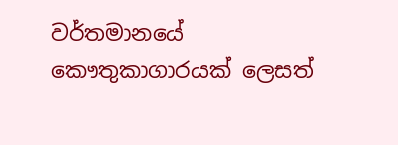වර්තමානයේ කෞතුකාගාරයක් ලෙසත්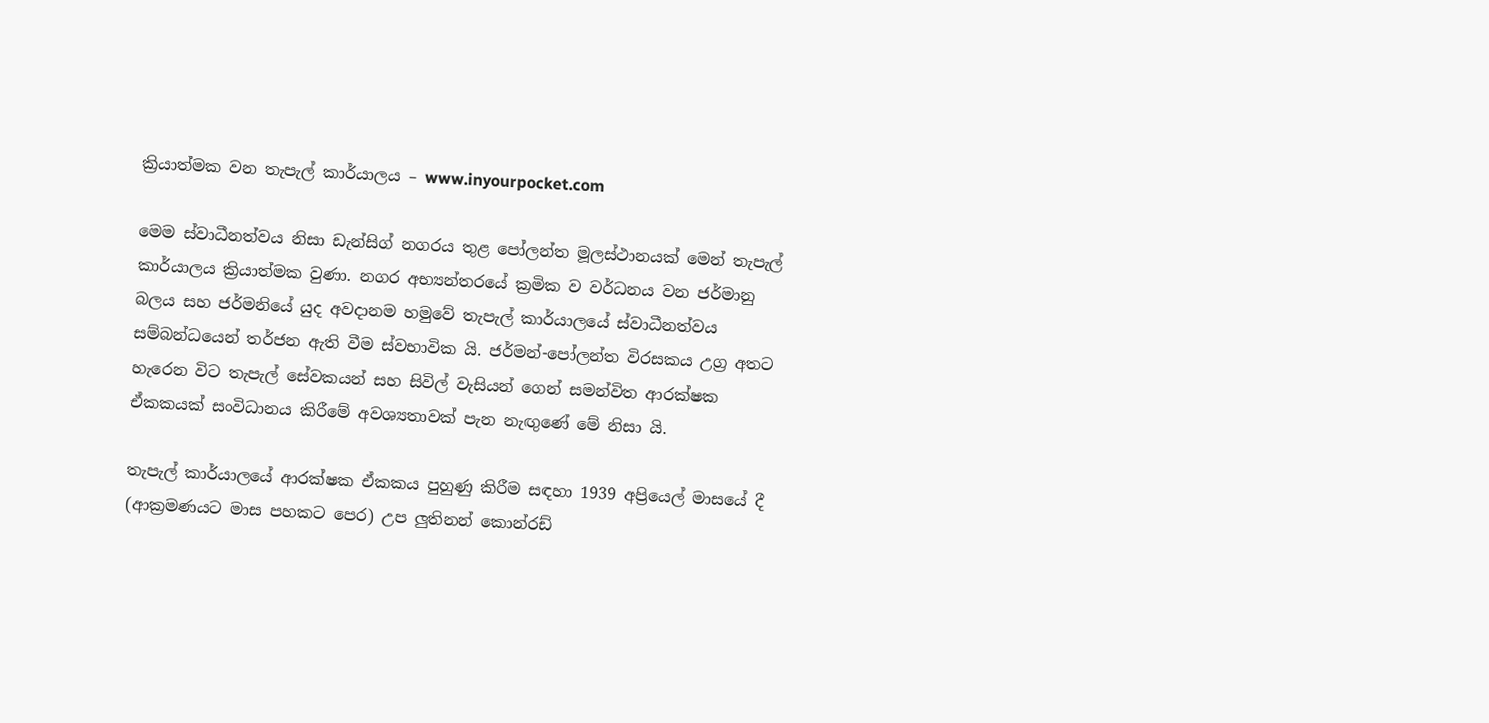ක්‍රියාත්මක වන තැපැල් කාර්යාලය – www.inyourpocket.com

මෙම ස්වාධීනත්වය නිසා ඩැන්සිග් නගරය තුළ පෝලන්ත මූලස්ථානයක් මෙන් තැපැල් කාර්යාලය ක්‍රියාත්මක වුණා. නගර අභ්‍යන්තරයේ ක්‍රමික ව වර්ධනය වන ජර්මානු බලය සහ ජර්මනියේ යුද අවදානම හමුවේ තැපැල් කාර්යාලයේ ස්වාධීනත්වය සම්බන්ධයෙන් තර්ජන ඇති වීම ස්වභාවික යි. ජර්මන්-පෝලන්ත විරසකය උග්‍ර අතට හැරෙන විට තැපැල් සේවකයන් සහ සිවිල් වැසියන් ගෙන් සමන්විත ආරක්ෂක ඒකකයක් සංවිධානය කිරීමේ අවශ්‍යතාවක් පැන නැඟුණේ මේ නිසා යි.

තැපැල් කාර්යාලයේ ආරක්ෂක ඒකකය පුහුණු කිරීම සඳහා 1939 අප්‍රියෙල් මාසයේ දී (ආක්‍රමණයට මාස පහකට පෙර) උප ලුතිනන් කොන්රඩ්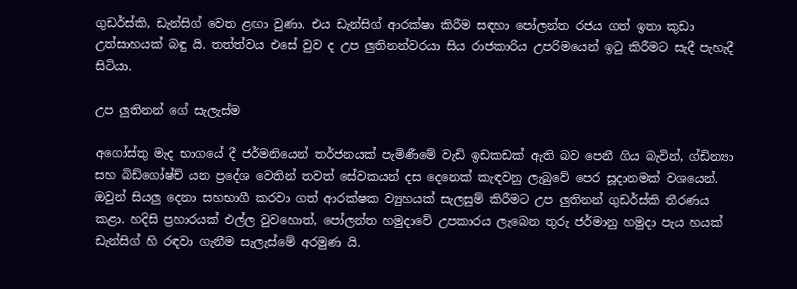ගුඩර්ස්කි, ඩැන්සිග් වෙත ළඟා වුණා. එය ඩැන්සිග් ආරක්ෂා කිරීම සඳහා පෝලන්ත රජය ගත් ඉතා කුඩා උත්සාහයක් බඳු යි. තත්ත්වය එසේ වුව ද උප ලුතිනන්වරයා සිය රාජකාරිය උපරිමයෙන් ඉටු කිරීමට සැදී පැහැදී සිටියා.

උප ලුතිනන් ගේ සැලැස්ම

අගෝස්තු මැද භාගයේ දී ජර්මනියෙන් තර්ජනයක් පැමිණීමේ වැඩි ඉඩකඩක් ඇති බව පෙනී ගිය බැවින්, ග්ඩින්‍යා සහ බිඩ්ගෝෂ්ච් යන ප්‍රදේශ වෙතින් තවත් සේවකයන් දස දෙනෙක් කැඳවනු ලැබුවේ පෙර සූදානමක් වශයෙන්. ඔවුන් සියලු දෙනා සහභාගී කරවා ගත් ආරක්ෂක ව්‍යුහයක් සැලසුම් කිරීමට උප ලුතිනන් ගුඩර්ස්කි තීරණය කළා. හදිසි ප්‍රහාරයක් එල්ල වුවහොත්, පෝලන්ත හමුදාවේ උපකාරය ලැබෙන තුරු ජර්මානු හමුදා පැය හයක් ඩැන්සිග් හි රඳවා ගැනීම සැලැස්මේ අරමුණ යි.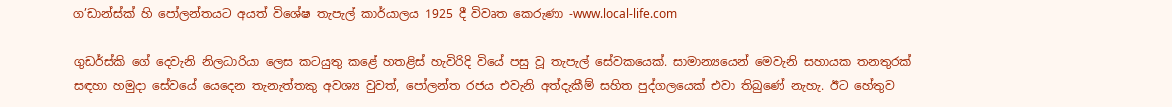ග’ඩාන්ස්ක් හි පෝලන්තයට අයත් විශේෂ තැපැල් කාර්යාලය 1925 දී විවෘත කෙරුණා -www.local-life.com

ගුඩර්ස්කි ගේ දෙවැනි නිලධාරියා ලෙස කටයුතු කළේ හතළිස් හැවිරිදි වියේ පසු වූ තැපැල් සේවකයෙක්. සාමාන්‍යයෙන් මෙවැනි සහායක තනතුරක් සඳහා හමුදා සේවයේ යෙදෙන තැනැත්තකු අවශ්‍ය වුවත්, පෝලන්ත රජය එවැනි අත්දැකීම් සහිත පුද්ගලයෙක් එවා තිබුණේ නැහැ. ඊට හේතුව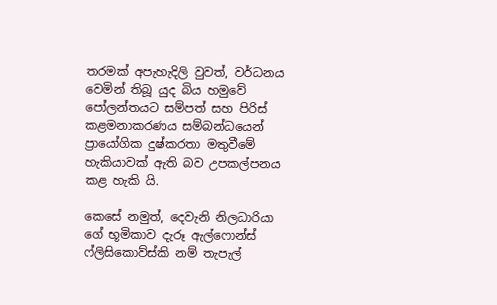තරමක් අපැහැදිලි වුවත්, වර්ධනය වෙමින් තිබූ යුද බිය හමුවේ පෝලන්තයට සම්පත් සහ පිරිස් කළමනාකරණය සම්බන්ධයෙන් ප්‍රායෝගික දුෂ්කරතා මතුවීමේ හැකියාවක් ඇති බව උපකල්පනය කළ හැකි යි.

කෙසේ නමුත්, දෙවැනි නිලධාරියා ගේ භූමිකාව දැරූ ඇල්ෆොන්ස් ෆ්ලිසිකොව්ස්කි නම් තැපැල්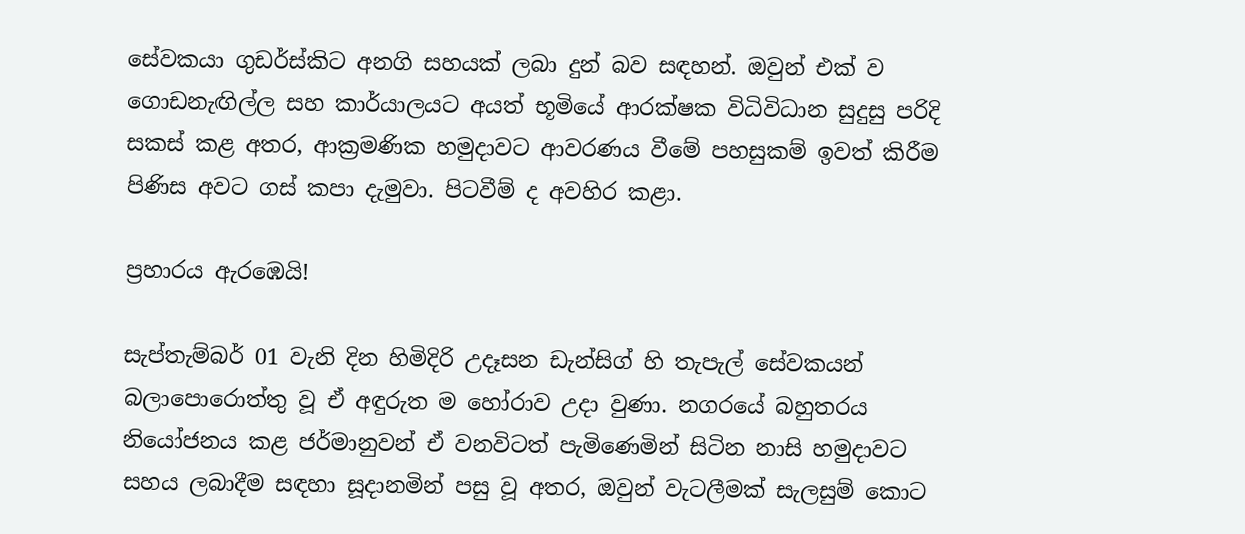සේවකයා ගුඩර්ස්කිට අනගි සහයක් ලබා දුන් බව සඳහන්. ඔවුන් එක් ව ගොඩනැඟිල්ල සහ කාර්යාලයට අයත් භූමියේ ආරක්ෂක විධිවිධාන සුදුසු පරිදි සකස් කළ අතර, ආක්‍රමණික හමුදාවට ආවරණය වීමේ පහසුකම් ඉවත් කිරීම පිණිස අවට ගස් කපා දැමුවා. පිටවීම් ද අවහිර කළා.

ප්‍රහාරය ඇරඹෙයි!

සැප්තැම්බර් 01 වැනි දින හිමිදිරි උදෑසන ඩැන්සිග් හි තැපැල් සේවකයන් බලාපොරොත්තු වූ ඒ අඳුරුත ම හෝරාව උදා වුණා. නගරයේ බහුතරය නියෝජනය කළ ජර්මානුවන් ඒ වනවිටත් පැමිණෙමින් සිටින නාසි හමුදාවට සහය ලබාදීම සඳහා සූදානමින් පසු වූ අතර, ඔවුන් වැටලීමක් සැලසුම් කොට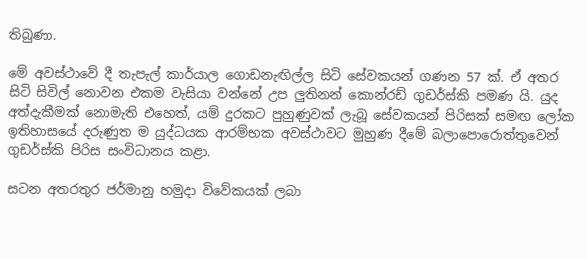තිබුණා.

මේ අවස්ථාවේ දී තැපැල් කාර්යාල ගොඩනැඟිල්ල සිටි සේවකයන් ගණන 57 ක්. ඒ අතර සිටි සිවිල් නොවන එකම වැසියා වන්නේ උප ලුතිනන් කොන්රඩ් ගුඩර්ස්කි පමණ යි. යුද අත්දැකීමක් නොමැති එහෙත්, යම් දුරකට පුහුණුවක් ලැබූ සේවකයන් පිරිසක් සමඟ ලෝක ඉතිහාසයේ දරුණුත ම යුද්ධයක ආරම්භක අවස්ථාවට මුහුණ දීමේ බලාපොරොත්තුවෙන් ගුඩර්ස්කි පිරිස සංවිධානය කළා.

සටන අතරතුර ජර්මානු හමුදා විවේකයක් ලබා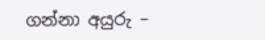ගන්නා අයුරු –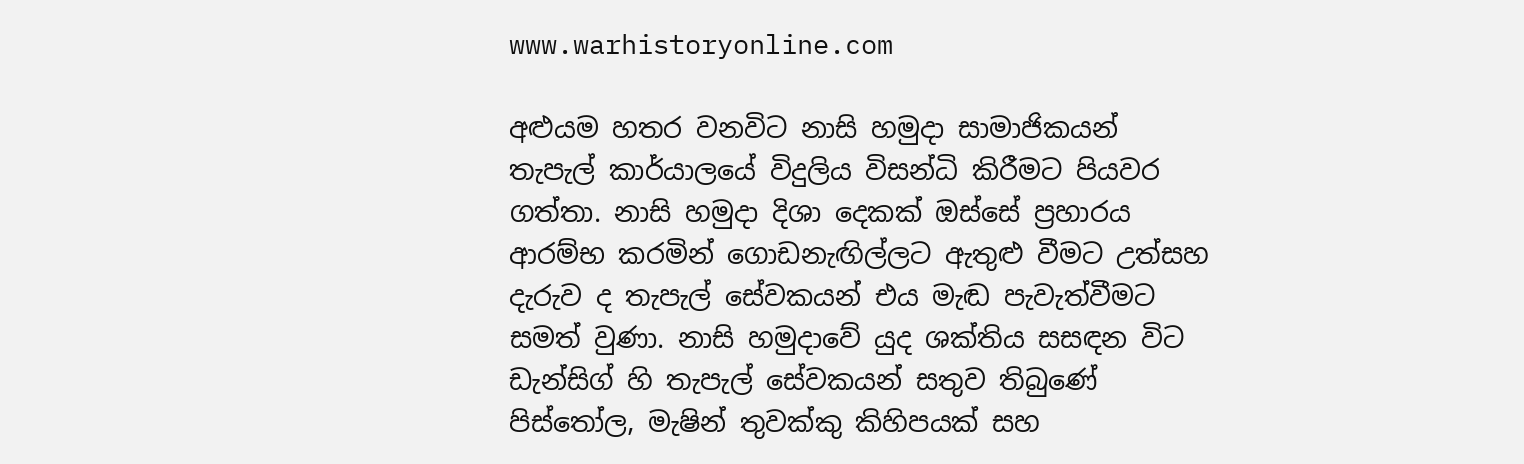www.warhistoryonline.com

අළුයම හතර වනවිට නාසි හමුදා සාමාජිකයන් තැපැල් කාර්යාලයේ විදුලිය විසන්ධි කිරීමට පියවර ගත්තා. නාසි හමුදා දිශා දෙකක් ඔස්සේ ප්‍රහාරය ආරම්භ කරමින් ගොඩනැඟිල්ලට ඇතුළු වීමට උත්සහ දැරුව ද තැපැල් සේවකයන් එය මැඬ පැවැත්වීමට සමත් වුණා. නාසි හමුදාවේ යුද ශක්තිය සසඳන විට ඩැන්සිග් හි තැපැල් සේවකයන් සතුව තිබුණේ පිස්තෝල, මැෂින් තුවක්කු කිහිපයක් සහ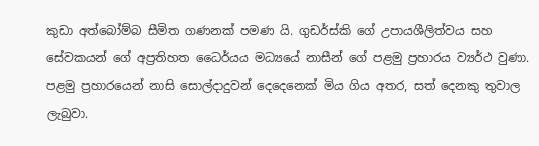කුඩා අත්බෝම්බ සීමිත ගණනක් පමණ යි. ගුඩර්ස්කි ගේ උපායශීලිත්වය සහ සේවකයන් ගේ අප්‍රතිහත ධෛර්යය මධ්‍යයේ නාසීන් ගේ පළමු ප්‍රහාරය ව්‍යර්ථ වුණා. පළමු ප්‍රහාරයෙන් නාසි සොල්දාදුවන් දෙදෙනෙක් මිය ගිය අතර, සත් දෙනකු තුවාල ලැබුවා.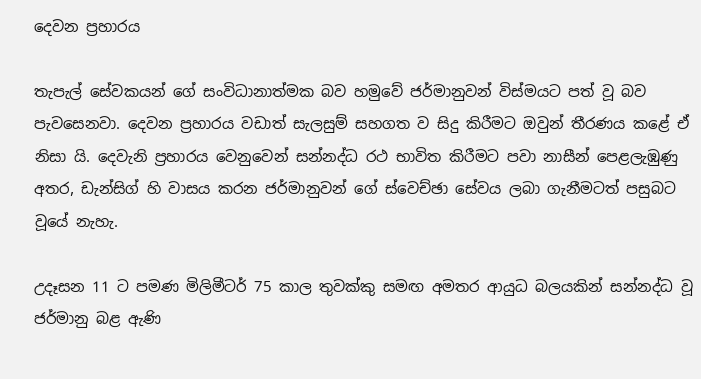දෙවන ප්‍රහාරය

තැපැල් සේවකයන් ගේ සංවිධානාත්මක බව හමුවේ ජර්මානුවන් විස්මයට පත් වූ බව පැවසෙනවා. දෙවන ප්‍රහාරය වඩාත් සැලසුම් සහගත ව සිදු කිරීමට ඔවුන් තීරණය කළේ ඒ නිසා යි. දෙවැනි ප්‍රහාරය වෙනුවෙන් සන්නද්ධ රථ භාවිත කිරීමට පවා නාසීන් පෙළලැඹුණු අතර, ඩැන්සිග් හි වාසය කරන ජර්මානුවන් ගේ ස්වෙච්ඡා සේවය ලබා ගැනීමටත් පසුබට වූයේ නැහැ.

උදෑසන 11 ට පමණ මිලිමීටර් 75 කාල තුවක්කු සමඟ අමතර ආයුධ බලයකින් සන්නද්ධ වූ ජර්මානු බළ ඇණි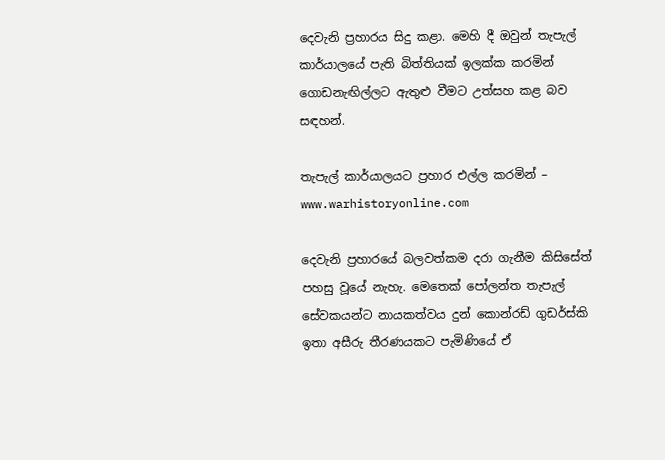දෙවැනි ප්‍රහාරය සිදු කළා. මෙහි දී ඔවුන් තැපැල් කාර්යාලයේ පැති බිත්තියක් ඉලක්ක කරමින් ගොඩනැඟිල්ලට ඇතුළු වීමට උත්සහ කළ බව සඳහන්.

තැපැල් කාර්යාලයට ප්‍රහාර එල්ල කරමින් – www.warhistoryonline.com

දෙවැනි ප්‍රහාරයේ බලවත්කම දරා ගැනීම කිසිසේත් පහසු වූයේ නැහැ. මෙතෙක් පෝලන්ත තැපැල් සේවකයන්ට නායකත්වය දුන් කොන්රඩ් ගුඩර්ස්කි ඉතා අසීරු තීරණයකට පැමිණියේ ඒ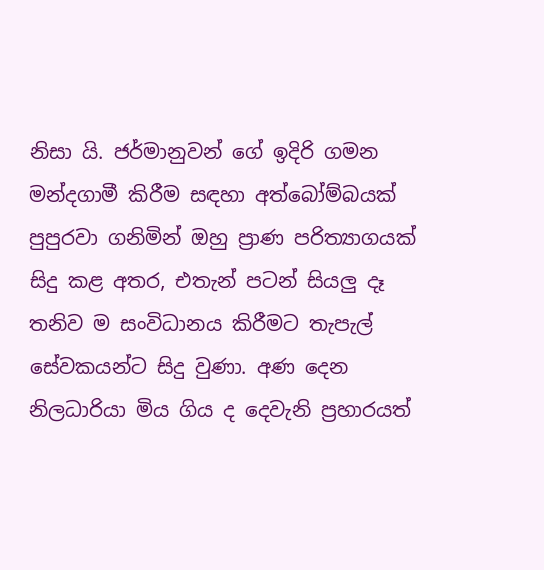නිසා යි. ජර්මානුවන් ගේ ඉදිරි ගමන මන්දගාමී කිරීම සඳහා අත්බෝම්බයක් පුපුරවා ගනිමින් ඔහු ප්‍රාණ පරිත්‍යාගයක් සිදු කළ අතර, එතැන් පටන් සියලු දෑ තනිව ම සංවිධානය කිරීමට තැපැල් සේවකයන්ට සිදු වුණා. අණ දෙන නිලධාරියා මිය ගිය ද දෙවැනි ප්‍රහාරයත්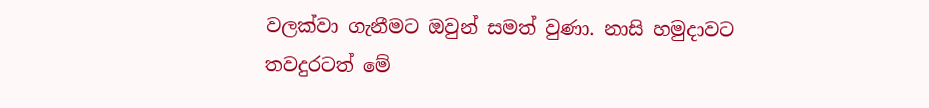වලක්වා ගැනීමට ඔවුන් සමත් වුණා. නාසි හමුදාවට තවදුරටත් මේ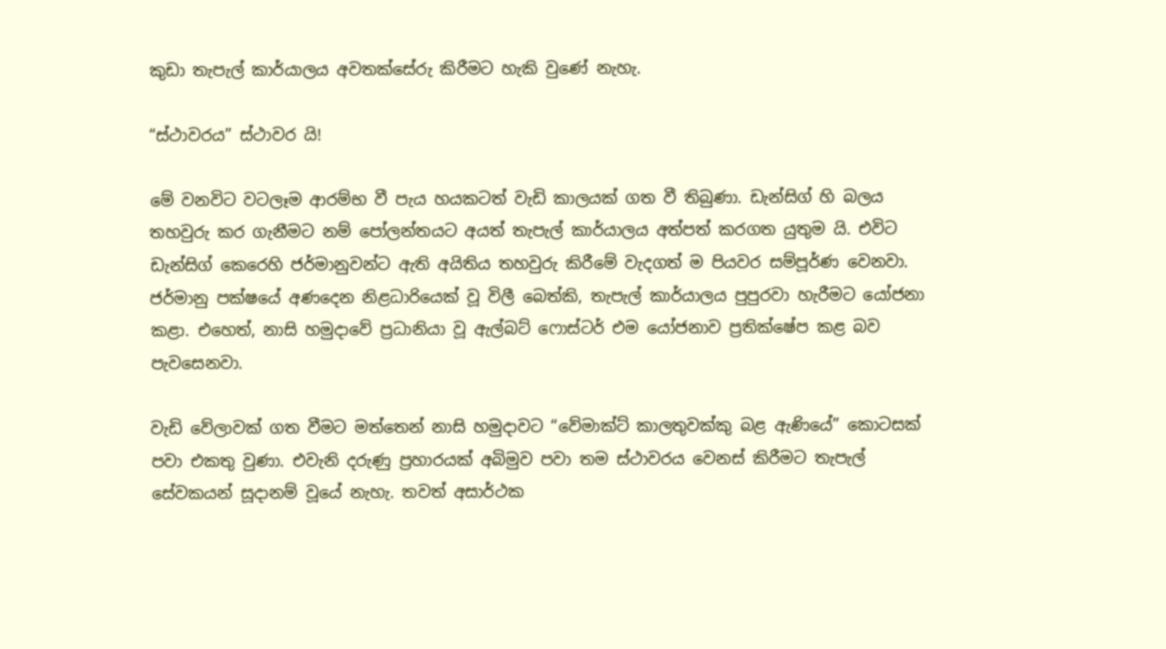කුඩා තැපැල් කාර්යාලය අවතක්සේරු කිරීමට හැකි වුණේ නැහැ.

“ස්ථාවරය” ස්ථාවර යි!

මේ වනවිට වටලෑම ආරම්භ වී පැය හයකටත් වැඩි කාලයක් ගත වී තිබුණා. ඩැන්සිග් හි බල‍ය තහවුරු කර ගැනීමට නම් පෝලන්තයට අයත් තැපැල් කාර්යාලය අත්පත් කරගත යුතුම යි. එවිට ඩැන්සිග් කෙරෙහි ජර්මානුවන්ට ඇති අයිතිය තහවුරු කිරීමේ වැදගත් ම පියවර සම්පූර්ණ වෙනවා. ජර්මානු පක්ෂයේ අණදෙන නිළධාරියෙක් වූ විලී බෙත්කි, තැපැල් කාර්යාලය පුපුරවා හැරීමට යෝජනා කළා. එහෙත්, නාසි හමුදාවේ ප්‍රධානියා වූ ඇල්බට් ෆොස්ටර් එම යෝජනාව ප්‍රතික්ෂේප කළ බව පැවසෙනවා.

වැඩි වේලාවක් ගත වීමට මත්තෙන් නාසි හමුදාවට “වේමාක්ට් කාලතුවක්කු බළ ඇණියේ” කොටසක් පවා එකතු වුණා. එවැනි දරුණු ප්‍රහාරයක් අබිමුව පවා තම ස්ථාවරය වෙනස් කිරීමට තැපැල් සේවකයන් සූදානම් වූයේ නැහැ. තවත් අසාර්ථක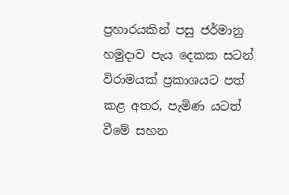ප්‍රහාරයකින් පසු ජර්මානු හමුදාව පැය දෙකක සටන් විරාමයක් ප්‍රකාශයට පත් කළ අතර, පැමිණ යටත් වීමේ සහන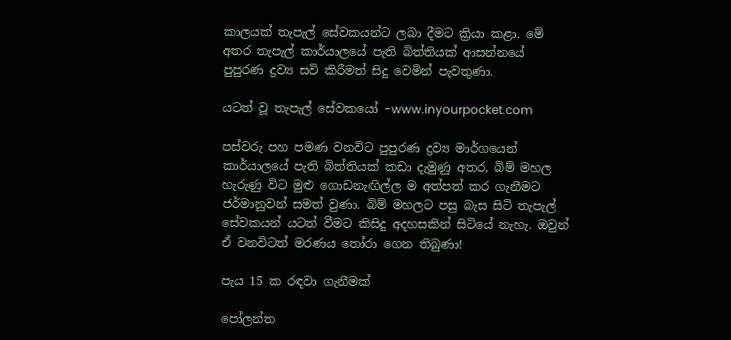කාලයක් තැපැල් සේවකයන්ට ලබා දීමට ක්‍රියා කළා. මේ අතර තැපැල් කාර්යාලයේ පැති බිත්තියක් ආසන්නයේ පුපුරණ ද්‍රව්‍ය සවි කිරීමත් සිදු වෙමින් පැවතුණා.

යටත් වූ තැපැල් සේවකයෝ -www.inyourpocket.com

පස්වරු පහ පමණ වනවිට පුපුරණ ද්‍රව්‍ය මාර්ගයෙන් කාර්යාලයේ පැති බිත්තියක් කඩා දැමුණු අතර, බිම් මහල හැරුණු විට මුළු ගොඩනැඟිල්ල ම අත්පත් කර ගැනීමට ජර්මානුවන් සමත් වුණා. බිම් මහලට පසු බැස සිටි තැපැල් සේවකයන් යටත් වීමට කිසිදු අදහසකින් සිටියේ නැහැ. ඔවුන් ඒ වනවිටත් මරණය තෝරා ගෙන තිබුණා!

පැය 15 ක රඳවා ගැනීමක්

පෝලන්ත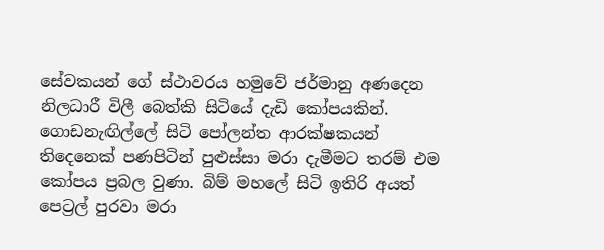සේවකයන් ගේ ස්ථාවරය හමුවේ ජර්මානු අණදෙන නිලධාරී විලී බෙත්කි සිටියේ දැඩි කෝපයකින්. ගොඩනැඟිල්ලේ සිටි පෝලන්ත ආරක්ෂකයන් තිදෙනෙක් පණපිටින් පුළුස්සා මරා දැමීමට තරම් එම කෝපය ප්‍රබල වුණා. බිම් මහලේ සිටි ඉතිරි අයත් පෙට්‍රල් පුරවා මරා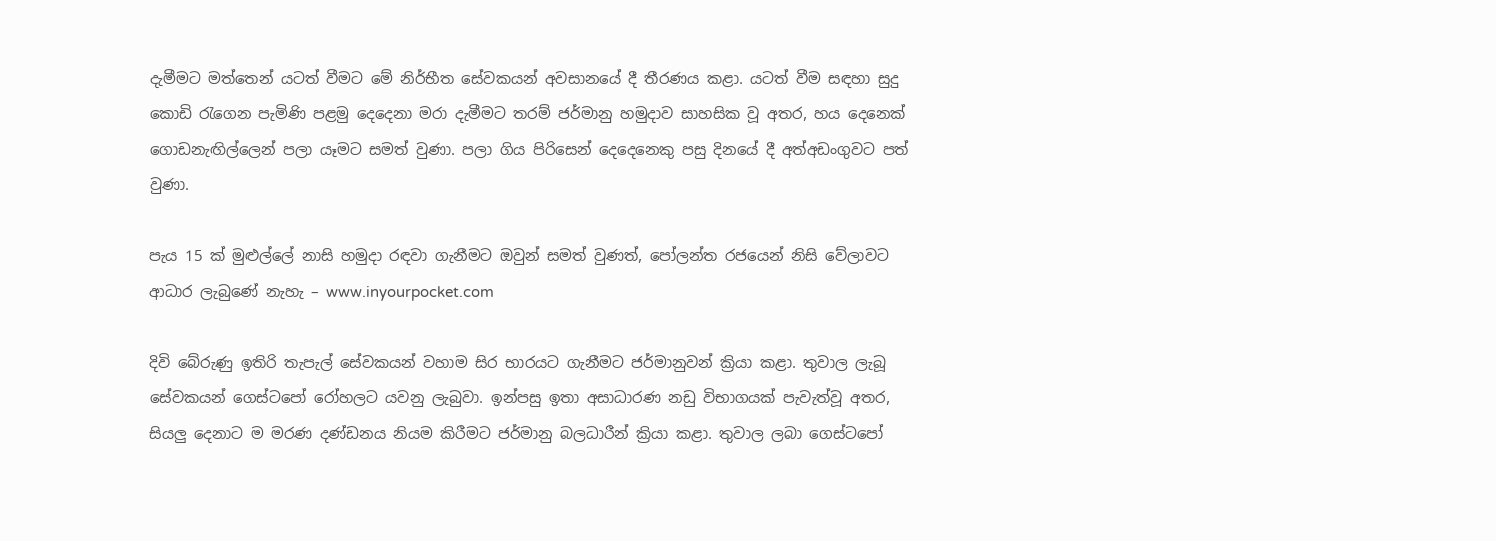දැමීමට මත්තෙන් යටත් වීමට මේ නිර්භීත සේවකයන් අවසානයේ දී තීරණය කළා. යටත් වීම සඳහා සුදු කොඩි රැගෙන පැමිණි පළමු දෙදෙනා මරා දැමීමට තරම් ජර්මානු හමුදාව සාහසික වූ අතර, හය දෙනෙක් ගොඩනැඟිල්ලෙන් පලා යෑමට සමත් වුණා. පලා ගිය පිරිසෙන් දෙදෙනෙකු පසු දිනයේ දී අත්අඩංගුවට පත් වුණා.

පැය 15 ක් මුළුල්ලේ නාසි හමුදා රඳවා ගැනීමට ඔවුන් සමත් වුණත්, පෝලන්ත රජයෙන් නිසි වේලාවට ආධාර ලැබුණේ නැහැ – www.inyourpocket.com

දිවි බේරුණු ඉතිරි තැපැල් සේවකයන් වහාම සිර භාරයට ගැනීමට ජර්මානුවන් ක්‍රියා කළා. තුවාල ලැබූ සේවකයන් ගෙස්ටපෝ රෝහලට යවනු ලැබුවා. ඉන්පසු ඉතා අසාධාරණ නඩු විභාගයක් පැවැත්වූ අතර, සියලු දෙනාට ම මරණ දණ්ඩනය නියම කිරීමට ජර්මානු බලධාරීන් ක්‍රියා කළා. තුවාල ලබා ගෙස්ටපෝ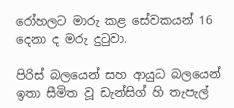රෝහලට මාරු කළ සේවකයන් 16 දෙනා ද මරු දුටුවා.

පිරිස් බලයෙන් සහ ආයුධ බලයෙන් ඉතා සීමිත වූ ඩැන්සිග් හි තැපැල්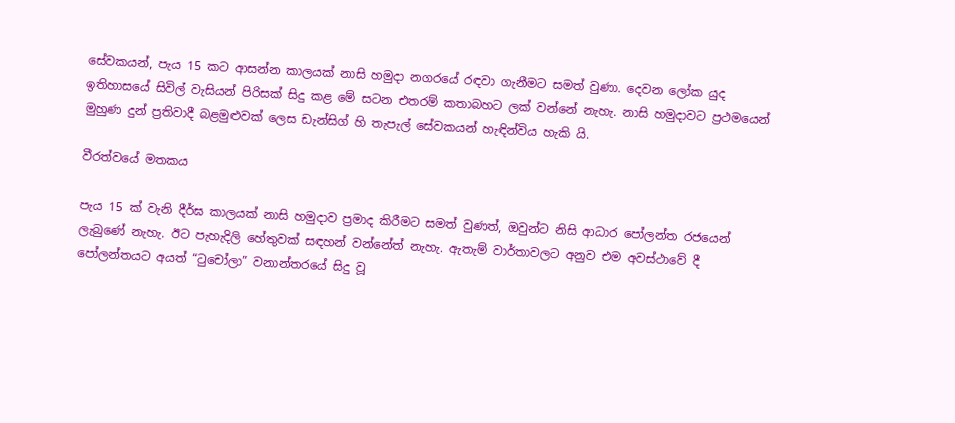සේවකයන්, පැය 15 කට ආසන්න කාලයක් නාසි හමුදා නගරයේ රඳවා ගැනීමට සමත් වුණා. දෙවන ලෝක යුද ඉතිහාසයේ සිවිල් වැසියන් පිරිසක් සිදු කළ මේ සටන එතරම් කතාබහට ලක් වන්නේ නැහැ. නාසි හමුදාවට ප්‍රථමයෙන් මුහුණ දුන් ප්‍රතිවාදී බළමුළුවක් ලෙස ඩැන්සිග් හි තැපැල් සේවකයන් හැඳින්විය හැකි යි.

වීරත්වයේ මතකය

පැය 15 ක් වැනි දීර්ඝ කාලයක් නාසි හමුදාව ප්‍රමාද කිරීමට සමත් වුණත්, ඔවුන්ට නිසි ආධාර පෝලන්ත රජයෙන් ලැබුණේ නැහැ. ඊට පැහැදිලි හේතුවක් සඳහන් වන්නේත් නැහැ. ඇතැම් වාර්තාවලට අනුව එම අවස්ථාවේ දී පෝලන්තයට අයත් “ටුචෝලා” වනාන්තරයේ සිදු වූ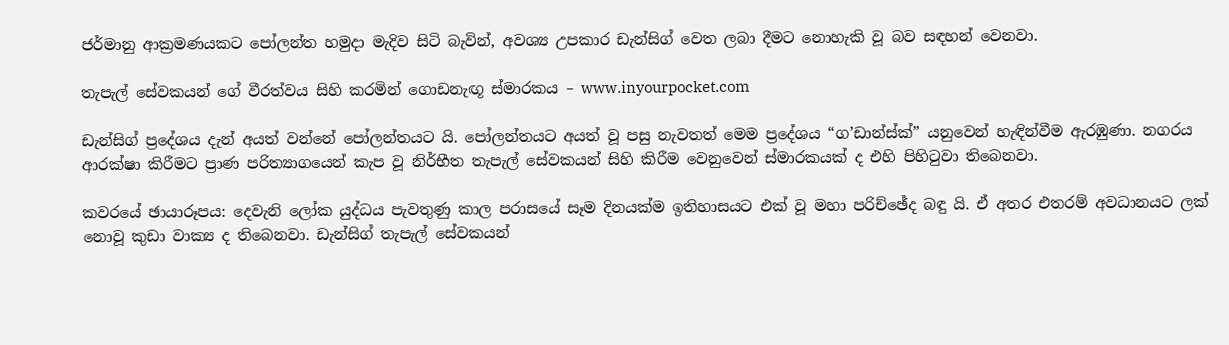ජර්මානු ආක්‍රමණයකට පෝලන්ත හමුදා මැදිව සිටි බැවින්, අවශ්‍ය උපකාර ඩැන්සිග් වෙත ලබා දීමට නොහැකි වූ බව සඳහන් වෙනවා.

තැපැල් සේවකයන් ගේ වීරත්වය සිහි කරමින් ගොඩනැඟූ ස්මාරකය – www.inyourpocket.com

ඩැන්සිග් ප්‍රදේශය දැන් අයත් වන්නේ පෝලන්තයට යි. පෝලන්තයට අයත් වූ පසු නැවතත් මෙම ප්‍රදේශය “ග’ඩාන්ස්ක්” යනුවෙන් හැඳින්වීම ඇරඹුණා. නගරය ආරක්ෂා කිරීමට ප්‍රාණ පරිත්‍යාගයෙන් කැප වූ නිර්භීත තැපැල් සේවකයන් සිහි කිරීම වෙනුවෙන් ස්මාරකයක් ද එහි පිහිටුවා තිබෙනවා.

කවරයේ ඡායාරූපය: දෙවැනි ලෝක යුද්ධය පැවතුණු කාල පරාසයේ සෑම දිනයක්ම ඉතිහාසයට එක් වූ මහා පරිච්ඡේද බඳු යි. ඒ අතර එතරම් අවධානයට ලක් නොවූ කුඩා වාක්‍ය ද තිබෙනවා. ඩැන්සිග් තැපැල් සේවකයන්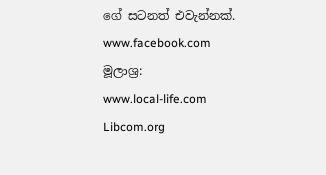ගේ සටනත් එවැන්නක්.
www.facebook.com
මූලාශ්‍ර:
www.local-life.com
Libcom.org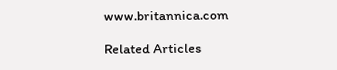www.britannica.com

Related Articles